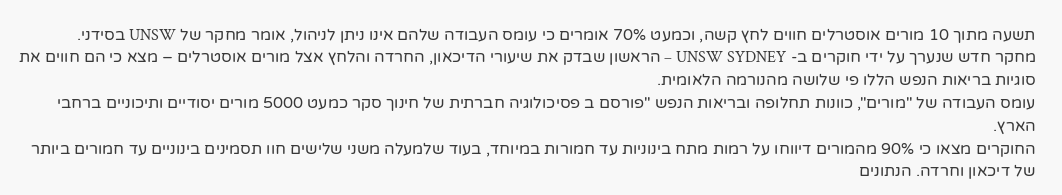תשעה מתוך 10 מורים אוסטרלים חווים לחץ קשה, וכמעט 70% אומרים כי עומס העבודה שלהם אינו ניתן לניהול, אומר מחקר של UNSW בסידני.
מחקר חדש שנערך על ידי חוקרים ב- UNSW SYDNEY – הראשון שבדק את שיעורי הדיכאון, החרדה והלחץ אצל מורים אוסטרלים – מצא כי הם חווים את סוגיות בריאות הנפש הללו פי שלושה מהנורמה הלאומית.
עומס העבודה של "מורים", כוונות תחלופה ובריאות הנפש "פורסם ב פסיכולוגיה חברתית של חינוך סקר כמעט 5000 מורים יסודיים ותיכוניים ברחבי הארץ.
החוקרים מצאו כי 90% מהמורים דיווחו על רמות מתח בינוניות עד חמורות במיוחד, בעוד שלמעלה משני שלישים חוו תסמינים בינוניים עד חמורים ביותר של דיכאון וחרדה. הנתונים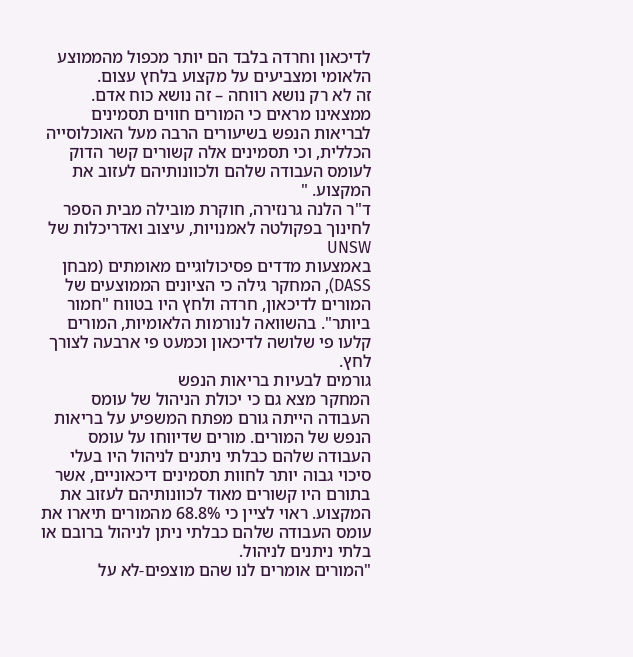לדיכאון וחרדה בלבד הם יותר מכפול מהממוצע הלאומי ומצביעים על מקצוע בלחץ עצום.
זה לא רק נושא רווחה – זה נושא כוח אדם. ממצאינו מראים כי המורים חווים תסמינים לבריאות הנפש בשיעורים הרבה מעל האוכלוסייה הכללית, וכי תסמינים אלה קשורים קשר הדוק לעומס העבודה שלהם ולכוונותיהם לעזוב את המקצוע. "
ד"ר הלנה גרנזירה, חוקרת מובילה מבית הספר לחינוך בפקולטה לאמנויות, עיצוב ואדריכלות של UNSW
באמצעות מדדים פסיכולוגיים מאומתים (מבחן DASS), המחקר גילה כי הציונים הממוצעים של המורים לדיכאון, חרדה ולחץ היו בטווח "חמור ביותר". בהשוואה לנורמות הלאומיות, המורים קלעו פי שלושה לדיכאון וכמעט פי ארבעה לצורך לחץ.
גורמים לבעיות בריאות הנפש
המחקר מצא גם כי יכולת הניהול של עומס העבודה הייתה גורם מפתח המשפיע על בריאות הנפש של המורים. מורים שדיווחו על עומס העבודה שלהם כבלתי ניתנים לניהול היו בעלי סיכוי גבוה יותר לחוות תסמינים דיכאוניים, אשר בתורם היו קשורים מאוד לכוונותיהם לעזוב את המקצוע. ראוי לציין כי 68.8% מהמורים תיארו את עומס העבודה שלהם כבלתי ניתן לניהול ברובם או בלתי ניתנים לניהול.
"המורים אומרים לנו שהם מוצפים-לא על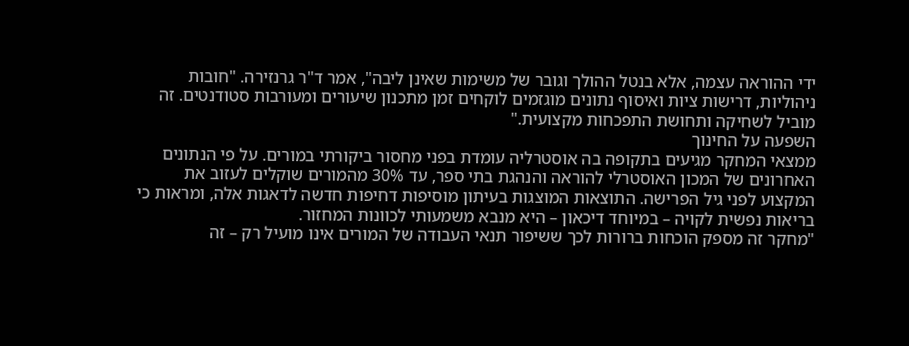ידי ההוראה עצמה, אלא בנטל ההולך וגובר של משימות שאינן ליבה", אמר ד"ר גרנזירה. "חובות ניהוליות, דרישות ציות ואיסוף נתונים מוגזמים לוקחים זמן מתכנון שיעורים ומעורבות סטודנטים. זה מוביל לשחיקה ותחושת התפכחות מקצועית."
השפעה על החינוך
ממצאי המחקר מגיעים בתקופה בה אוסטרליה עומדת בפני מחסור ביקורתי במורים. על פי הנתונים האחרונים של המכון האוסטרלי להוראה והנהגת בתי ספר, עד 30% מהמורים שוקלים לעזוב את המקצוע לפני גיל הפרישה. התוצאות המוצגות בעיתון מוסיפות דחיפות חדשה לדאגות אלה, ומראות כי בריאות נפשית לקויה – במיוחד דיכאון – היא מנבא משמעותי לכוונות המחזור.
"מחקר זה מספק הוכחות ברורות לכך ששיפור תנאי העבודה של המורים אינו מועיל רק – זה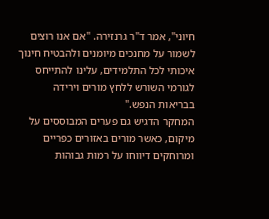חיוני", אמר ד"ר גרנזירה. "אם אנו רוצים לשמור על מחנכים מיומנים ולהבטיח חינוך איכותי לכל התלמידים, עלינו להתייחס לגורמי השורש ללחץ מורים וירידה בבריאות הנפש."
המחקר הדגיש גם פערים המבוססים על מיקום, כאשר מורים באזורים כפריים ומרוחקים דיווחו על רמות גבוהות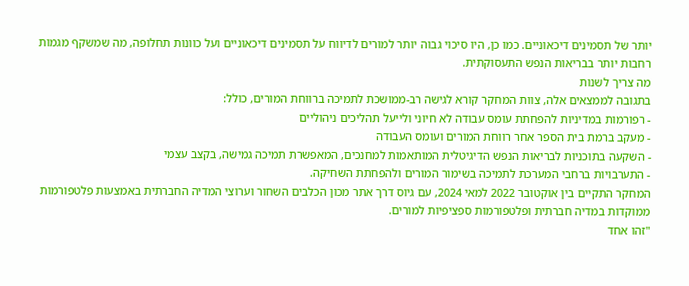יותר של תסמינים דיכאוניים. כמו כן, היו סיכוי גבוה יותר למורים לדיווח על תסמינים דיכאוניים ועל כוונות תחלופה, מה שמשקף מגמות רחבות יותר בבריאות הנפש התעסוקתית.
מה צריך לשנות
בתגובה לממצאים אלה, צוות המחקר קורא לגישה רב-ממושכת לתמיכה ברווחת המורים, כולל:
- רפורמות במדיניות להפחתת עומס עבודה לא חיוני ולייעל תהליכים ניהוליים
- מעקב ברמת בית הספר אחר רווחת המורים ועומס העבודה
- השקעה בתוכניות לבריאות הנפש הדיגיטלית המותאמות למחנכים, המאפשרת תמיכה גמישה, בקצב עצמי
- התערבויות ברחבי המערכת לתמיכה בשימור המורים ולהפחתת השחיקה.
המחקר התקיים בין אוקטובר 2022 למאי 2024, עם גיוס דרך אתר מכון הכלבים השחור וערוצי המדיה החברתית באמצעות פלטפורמות ממוקדות במדיה חברתית ופלטפורמות ספציפיות למורים.
"זהו אחד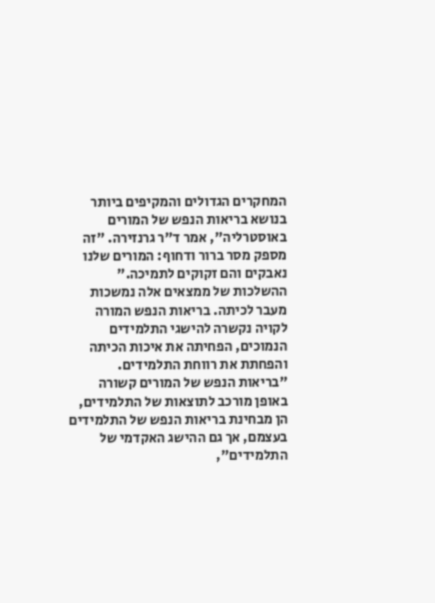המחקרים הגדולים והמקיפים ביותר בנושא בריאות הנפש של המורים באוסטרליה", אמר ד"ר גרנזירה. "זה מספק מסר ברור ודחוף: המורים שלנו נאבקים והם זקוקים לתמיכה."
ההשלכות של ממצאים אלה נמשכות מעבר לכיתה. בריאות הנפש המורה לקויה נקשרה להישגי התלמידים הנמוכים, הפחיתה את איכות הכיתה והפחתת את רווחת התלמידים.
"בריאות הנפש של המורים קשורה באופן מורכב לתוצאות של התלמידים, הן מבחינת בריאות הנפש של התלמידים בעצמם, אך גם ההישג האקדמי של התלמידים",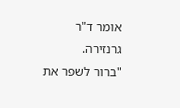אומר ד"ר גרנזירה.
"ברור לשפר את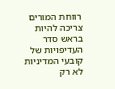רווחת המורים צריכה להיות בראש סדר העדיפויות של קובעי המדיניות לא רק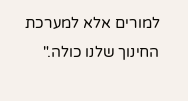למורים אלא למערכת החינוך שלנו כולה."